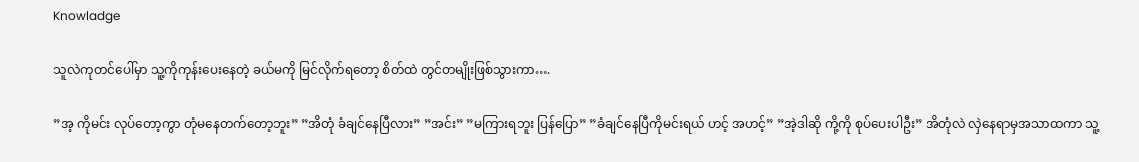Knowladge

သူလဲကုတင်ပေါ်မှာ သူ့ကိုကုန်း‌ပေးနေတဲ့ ခယ်မကို မြင်လိုက်ရတော့ စိတ်ထဲ တွင်တမျိုးဖြစ်သွားကာ….

”အ့ ကိုမင်း လုပ်တော့ကွာ တုံမနေတက်တော့ဘူး” ”အိတုံ ခံချင်နေပြီလား” ”အင်း” ”မကြားရဘူး ပြန်ပြော” ”ခံချင်နေပြီကိုမင်းရယ် ဟင့် အဟင့်” ”အဲ့ဒါဆို ကို့ကို စုပ်ပေးပါဦး” အိတုံလဲ လှဲနေရာမှအသာထကာ သူ့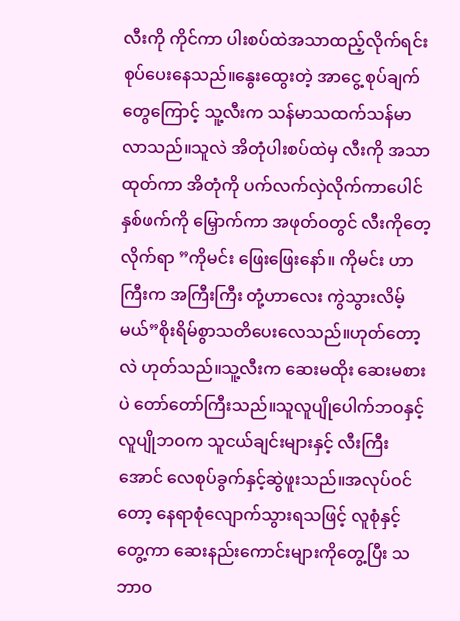လီးကို ကိုင်ကာ ပါးစပ်ထဲအသာထည့်လိုက်ရင်း စုပ်ပေးနေသည်။နွေးထွေးတဲ့ အာငွေ့ စုပ်ချက်တွေကြောင့် သူ့လီးက သန်မာသထက်သန်မာလာသည်။သူလဲ အိတုံပါးစပ်ထဲမှ လီးကို အသာထုတ်ကာ အိတုံကို ပက်လက်လှဲလိုက်ကာပေါင်နှစ်ဖက်ကို မြှောက်ကာ အဖုတ်ဝတွင် လီးကိုတေ့လိုက်ရာ ”ကိုမင်း ဖြေးဖြေးနော်။ ကိုမင်း ဟာကြီးက အကြီးကြီး တုံ့ဟာလေး ကွဲသွားလိမ့်မယ်”စိုးရိမ်စွာသတိပေးလေသည်။ဟုတ်တော့လဲ ဟုတ်သည်။သူ့လီးက ဆေးမထိုး ဆေးမစားပဲ တော်တော်ကြီးသည်။သူလူပျိုပေါက်ဘဝနှင့် လူပျိုဘဝက သူငယ်ချင်းများနှင့် လီးကြီးအောင် လေစုပ်ခွက်နှင့်ဆွဲဖူးသည်။အလုပ်ဝင်တော့ နေရာစုံလျောက်သွားရသဖြင့် လူစုံနှင့်တွေ့ကာ ဆေးနည်းကောင်းများကိုတွေ့ပြီး သဘာဝ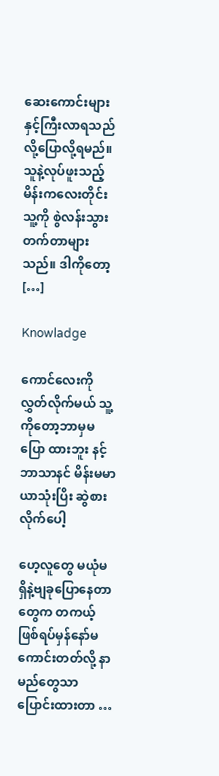ဆေးကောင်းများနှင့်ကြီးလာရသည်လို့ပြောလို့ရမည်။သူနဲ့လုပ်ဖူးသည့်မိန်းကလေးတိုင်း သူ့ကို စွဲလန်းသွားတက်တာများသည်။ ဒါကိုတော့ […]

Knowladge

ကောင်လေးကိုလွှတ်လိုက်မယ် သူ့ကိုတော့ဘာမှမပြော ထားဘူး နင့်ဘာသာနင် မိန်းမမာယာသုံးပြိး ဆွဲစားလိုက်ပေါ့

ဟေ့လူတွေ မယုံမရှိနဲ့ဗျခုပြောနေတာတွေက တကယ့်ဖြစ်ရပ်မှန်နော်မကောင်းတတ်လို့ နာမည်တွေသာပြောင်းထားတာ …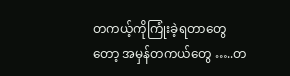တကယ့်ကိုကြုံးခဲ့ရတာတွေတော့ အမှန်တကယ်တွေ …..တ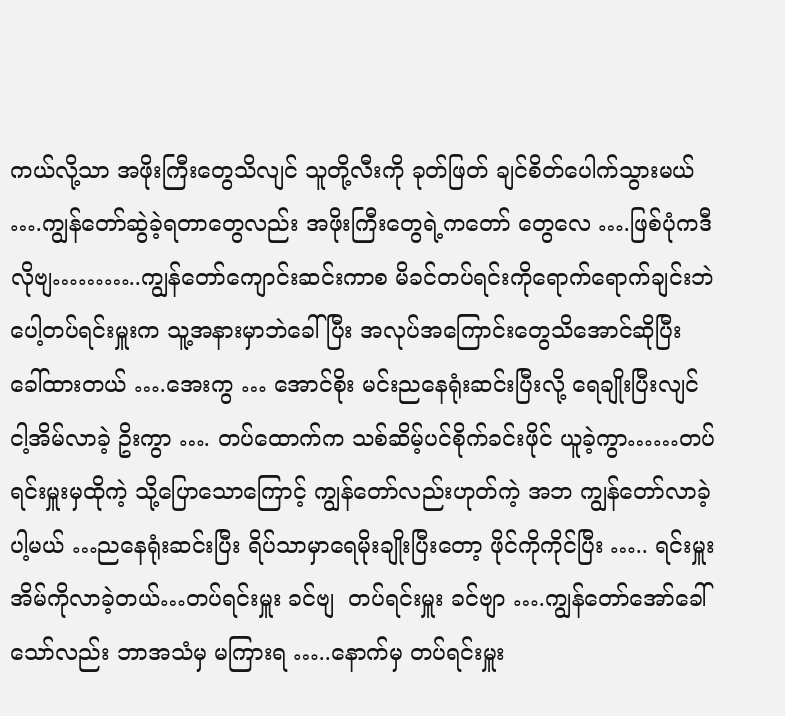ကယ်လို့သာ အဖိုးကြီးတွေသိလျင် သူတို့လီးကို ခုတ်ဖြတ် ချင်စိတ်ပေါက်သွားမယ် ….ကျွန်တော်ဆွဲခဲ့ရတာတွေလည်း အဖိုးကြီးတွေရဲ့ကတော် တွေလေ ….ဖြစ်ပုံကဒီလိုဗျ………..ကျွန်တော်ကျောင်းဆင်းကာစ မိခင်တပ်ရင်းကိုရောက်ရောက်ချင်းဘဲပေါ့တပ်ရင်းမှူးက သူ့အနားမှာဘဲခေါ်ပြီး အလုပ်အကြောင်းတွေသိအောင်ဆိုပြီး ခေါ်ထားတယ် ….အေးကွ … အောင်စိုး မင်းညနေရုံးဆင်းပြီးလို့ ရေချိုးပြီးလျင် ငါ့အိမ်လာခဲ့ ဥိးကွာ …. တပ်ထောက်က သစ်ဆိမ့်ပင်စိုက်ခင်းဖိုင် ယူခဲ့ကွာ……တပ်ရင်းမှူးမှထိုကဲ့ သို့ပြောသောကြောင့် ကျွန်တော်လည်းဟုတ်ကဲ့ အဘ ကျွန်တော်လာခဲ့ပါ့မယ် …ညနေရုံးဆင်းပြီး ရိပ်သာမှာရေမိုးချိုးပြီးတော့ ဖိုင်ကိုကိုင်ပြီး ….. ရင်းမှူးအိမ်ကိုလာခဲ့တယ်…တပ်ရင်းမှူး ခင်ဗျ  တပ်ရင်းမှူး ခင်ဗျာ ….ကျွန်တော်အော်ခေါ်သော်လည်း ဘာအသံမှ မကြားရ …..နောက်မှ တပ်ရင်းမှူး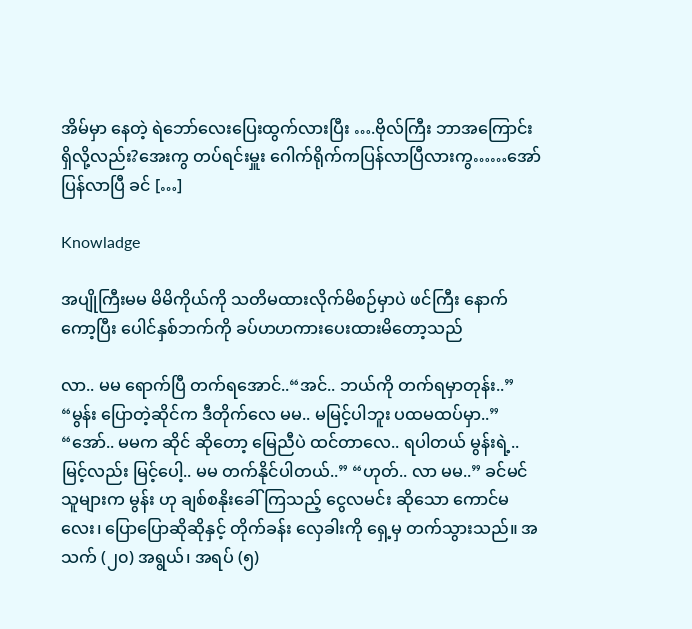အိမ်မှာ နေတဲ့ ရဲဘော်လေးပြေးထွက်လားပြီး ….ဗိုလ်ကြီး ဘာအကြောင်းရှိလို့လည်း?အေးကွ တပ်ရင်းမှူး ဂေါက်ရိုက်ကပြန်လာပြီလားကွ……အော် ပြန်လာပြီ ခင် […]

Knowladge

အပျိုကြီးမမ မိမိကိုယ်ကို သတိမထားလိုက်မိစဉ်မှာပဲ ဖင်ကြီး နောက်ကော့ပြီး ပေါင်နှစ်ဘက်ကို ခပ်ဟဟကားပေးထားမိတော့သည်

လာ.. မမ ရောက်ပြီ တက်ရအောင်..“အင်.. ဘယ်ကို တက်ရမှာတုန်း..” “မွန်း ပြောတဲ့ဆိုင်က ဒီတိုက်လေ မမ.. မမြင့်ပါဘူး ပထမထပ်မှာ..” “အော်.. မမက ဆိုင် ဆိုတော့ မြေညီပဲ ထင်တာလေ.. ရပါတယ် မွန်းရဲ့.. မြင့်လည်း မြင့်ပေါ့.. မမ တက်နိုင်ပါတယ်..” “ဟုတ်.. လာ မမ..” ခင်မင်သူများက မွန်း ဟု ချစ်စနိုးခေါ်ကြသည့် ငွေလမင်း ဆိုသော ကောင်မလေး၊ ပြောပြောဆိုဆိုနှင့် တိုက်ခန်း လှေခါးကို ရှေ့မှ တက်သွားသည်။ အသက် (၂၀) အရွယ်၊ အရပ် (၅)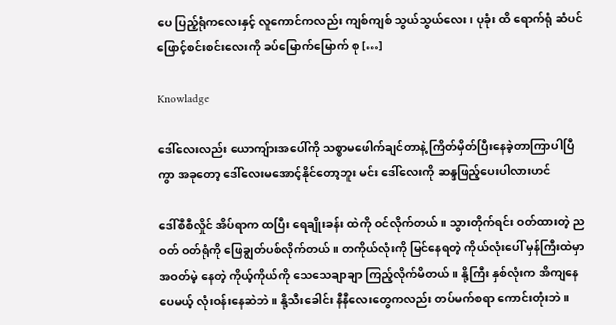ပေ ပြည့်ရုံကလေးနှင့် လူကောင်ကလည်း ကျစ်ကျစ် သွယ်သွယ်လေး၊ ပုခုံး ထိ ရောက်ရုံ ဆံပင် ဖြောင့်စင်းစင်းလေးကို ခပ်မြောက်မြောက် စု […]

Knowladge

ဒေါ်လေးလည်း ယောကျ်ားအပေါ်ကို သစ္စာမဖေါက်ချင်တာနဲ့ ကြိတ်မှိတ်ပြီးနေခဲ့တာကြာပါပြီကွာ အခုတော့ ဒေါ်လေးမအောင့်နိုင်တော့ဘူး မင်း ဒေါ်လေးကို ဆန္ဒဖြည့်ပေးပါလားဟင်

ဒေါ်စီစီလှိုင် အိပ်ရာက ထပြီး ရေချိုးခန်း ထဲကို ဝင်လိုက်တယ် ။ သွားတိုက်ရင်း ဝတ်ထားတဲ့ ညဝတ် ဝတ်ရုံကို ဖြေချွတ်ပစ်လိုက်တယ် ။ တကိုယ်လုံးကို မြင်နေရတဲ့ ကိုယ်လုံးပေါ် မှန်ကြီးထဲမှာ အဝတ်မဲ့ နေတဲ့ ကိုယ့်ကိုယ်ကို သေသေချာချာ ကြည့်လိုက်မိတယ် ။ နို့ကြီး နှစ်လုံးက အိကျနေ ပေမယ့် လုံးဝန်းနေဆဲဘဲ ။ နို့သီးခေါင်း နီနီလေးတွေကလည်း တပ်မက်စရာ ကောင်းတုံးဘဲ ။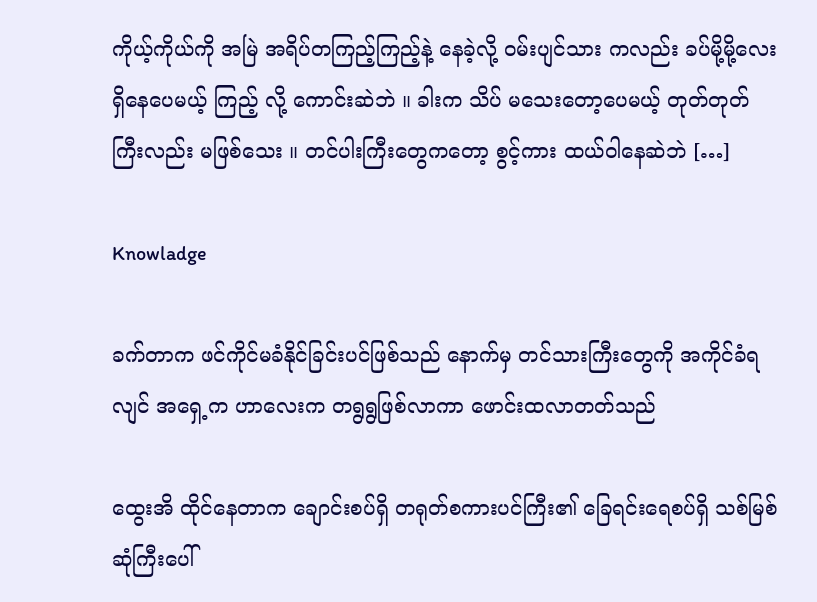ကိုယ့်ကိုယ်ကို အမြဲ အရိပ်တကြည့်ကြည့်နဲ့ နေခဲ့လို့ ဝမ်းပျင်သား ကလည်း ခပ်မို့မို့လေး ရှိနေပေမယ့် ကြည့် လို့ ကောင်းဆဲဘဲ ။ ခါးက သိပ် မသေးတော့ပေမယ့် တုတ်တုတ်ကြီးလည်း မဖြစ်သေး ။ တင်ပါးကြီးတွေကတော့ စွင့်ကား ထယ်ဝါနေဆဲဘဲ […]

Knowladge

ခက်တာက ဖင်ကိုင်မခံနိုင်ခြင်းပင်ဖြစ်သည် နောက်မှ တင်သားကြီးတွေကို အကိုင်ခံရလျင် အရှေ့က ဟာလေးက တရွရွဖြစ်လာကာ ဖောင်းထလာတတ်သည်

ထွေးအိ ထိုင်နေတာက ချောင်းစပ်ရှိ တရုတ်စကားပင်ကြီး၏ ခြေရင်းရေစပ်ရှိ သစ်မြစ်ဆုံကြီးပေါ်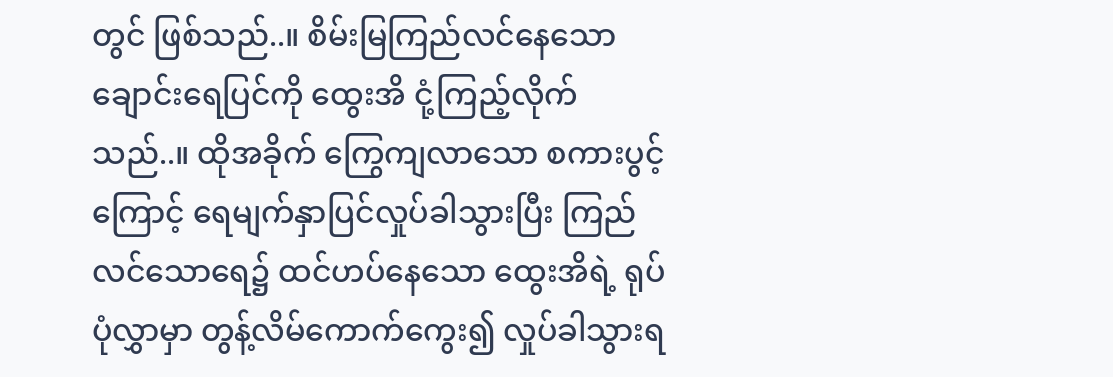တွင် ဖြစ်သည်..။ စိမ်းမြကြည်လင်နေသော ချောင်းရေပြင်ကို ထွေးအိ ငုံ့ကြည့်လိုက်သည်..။ ထိုအခိုက် ကြွေကျလာသော စကားပွင့်ကြောင့် ရေမျက်နှာပြင်လှုပ်ခါသွားပြီး ကြည်လင်သောရေ၌ ထင်ဟပ်နေသော ထွေးအိရဲ့ ရုပ်ပုံလွှာမှာ တွန့်လိမ်ကောက်ကွေး၍ လှုပ်ခါသွားရ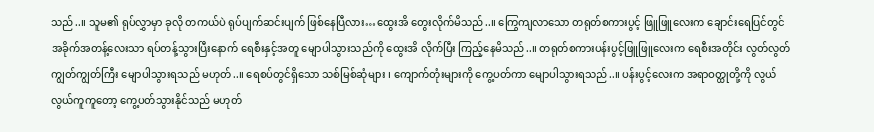သည်..။ သူမ၏ ရုပ်လွှာမှာ ခုလို တကယ်ပဲ ရုပ်ပျက်ဆင်းပျက် ဖြစ်နေပြီလား…ထွေးအိ တွေးလိုက်မိသည်..။ ကြွေကျလာသော တရုတ်စကားပွင့် ဖြူဖြူလေးက ချောင်းရေပြင်တွင် အခိုက်အတန့်လေးသာ ရပ်တန့်သွားပြီးနောက် ရေစီးနှင့်အတူ မျောပါသွားသည်ကို ထွေးအိ လိုက်ပြီး ကြည့်နေမိသည်..။ တရုတ်စကားပန်းပွင့်ဖြူဖြူလေးက ရေစီးအတိုင်း လွတ်လွတ်ကျွတ်ကျွတ်ကြီး မျောပါသွားရသည် မဟုတ်..။ ရေစပ်တွင်ရှိသော သစ်မြစ်ဆုံများ ၊ ကျောက်တုံးများကို ကွေ့ပတ်ကာ မျောပါသွားရသည်..။ ပန်းပွင့်လေးက အရာဝတ္ထုတို့ကို လွယ်လွယ်ကူကူတော့ ကွေ့ပတ်သွားနိုင်သည် မဟုတ်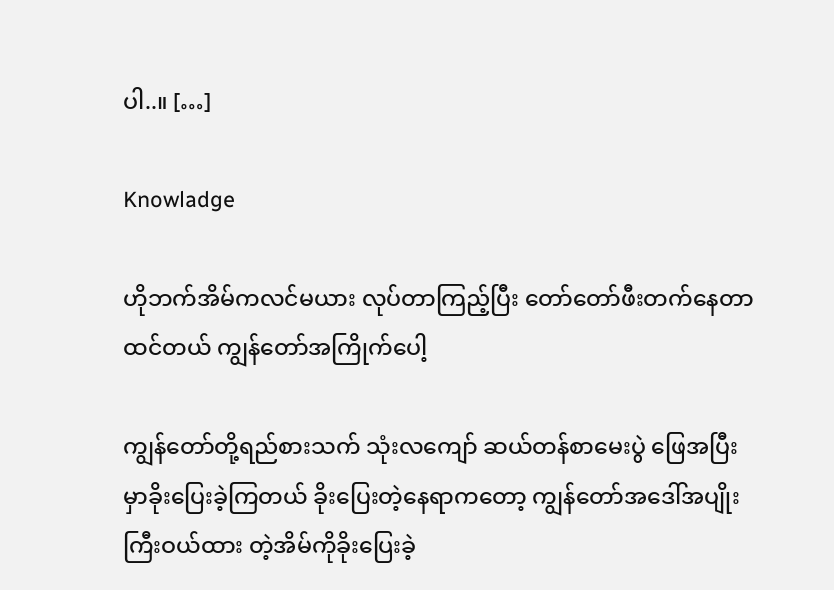ပါ..။ […]

Knowladge

ဟိုဘက်အိမ်ကလင်မယား လုပ်တာကြည့်ပြီး တော်တော်ဖီးတက်နေတာထင်တယ် ကျွန်တော်အကြိုက်ပေါ့

ကျွန်တော်တို့ရည်စားသက် သုံးလကျော် ဆယ်တန်စာမေးပွဲ ဖြေအပြီးမှာခိုးပြေးခဲ့ကြတယ် ခိုးပြေးတဲ့နေရာကတော့ ကျွန်တော်အဒေါ်အပျိုးကြီးဝယ်ထား တဲ့အိမ်ကိုခိုးပြေးခဲ့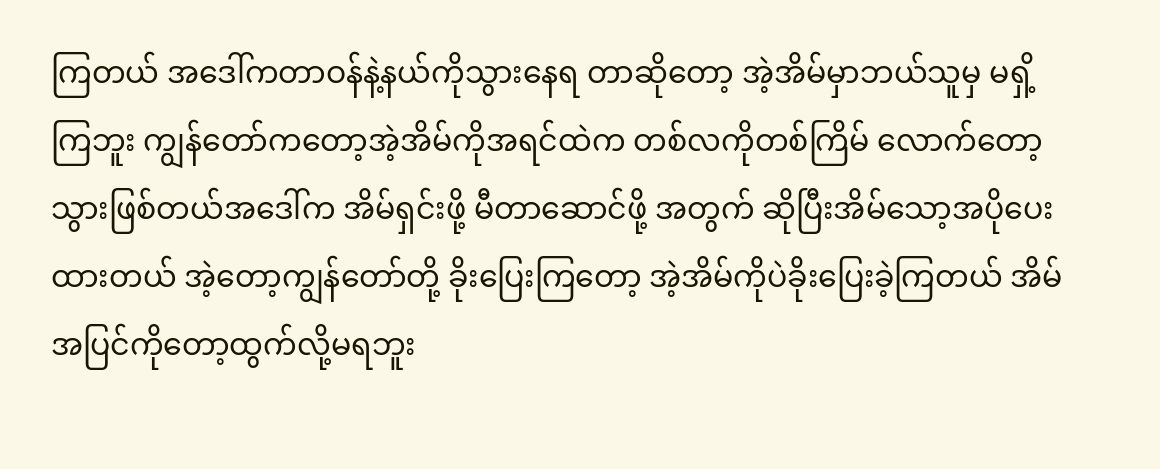ကြတယ် အဒေါ်ကတာဝန်နဲ့နယ်ကိုသွားနေရ တာဆိုတော့ အဲ့အိမ်မှာဘယ်သူမှ မရှိ့ကြဘူး ကျွန်တော်ကတော့အဲ့အိမ်ကိုအရင်ထဲက တစ်လကိုတစ်ကြိမ် လောက်တော့သွားဖြစ်တယ်အဒေါ်က အိမ်ရှင်းဖို့ မီတာဆောင်ဖို့ အတွက် ဆိုပြီးအိမ်သော့အပိုပေးထားတယ် အဲ့တော့ကျွန်တော်တို့ ခိုးပြေးကြတော့ အဲ့အိမ်ကိုပဲခိုးပြေးခဲ့ကြတယ် အိမ်အပြင်ကိုတော့ထွက်လို့မရဘူး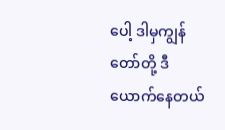ပေါ့ ဒါမှကျွန်တော်တို့ ဒီယောက်နေတယ်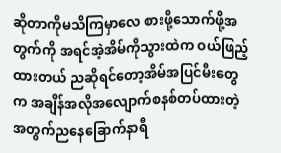ဆိုတာကိုမသိကြမှာလေ စားဖို့သောက်ဖို့အတွက်ကို အရင်အဲ့အိမ်ကိုသွားထဲက ဝယ်ဖြည့်ထားတယ် ညဆိုရင်တော့အိမ်အပြင်မီးတွေက အချိန်အလိုအလျောက်စနစ်တပ်ထားတဲ့အတွက်ညနေခြောက်နာရီ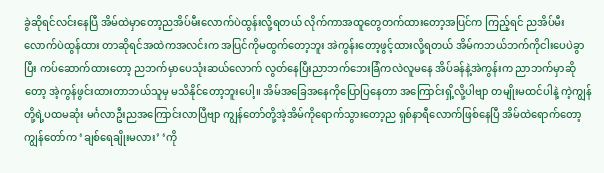ခွဲဆိုရင်လင်းနေပြီ အိမ်ထဲမှာတော့ညအိပ်မီးလောက်ပဲထွန်းလို့ရတယ် လိုက်ကာအထူတွေတက်ထားတော့အပြင်က ကြည့်ရင် ညအိပ်မီးလောက်ပဲထွန်ထား တာဆိုရင်အထဲကအလင်းက အပြင်ကိုမထွက်တော့ဘူး အဲကွန်းတော့ဖွင့်ထားလို့ရတယ် အိမ်ကဘယ်ဘက်ကိုငါးပေပဲခွာပြီး ကပ်ဆောက်ထားတော့ ညဘက်မှာပေသုံးဆယ်လောက် လွတ်နေပြီးညာဘက်ဘေးခြံကလဲလူမနေ အိပ်ခန်နဲ့အဲကွန်းက ညာဘက်မှာဆိုတော့ အဲ့ကွန်ဖွင်းထားတာဘယ်သူမှ မသိနိုင်တော့ဘူးပေါ့။ အိမ်အခြေအနေကိုပြောပြနေတာ အကြောင်းရှိ့လို့ပါဗျာ တမျိုးမထင်ပါနဲ့ ကဲ့ကျွန်တို့ရဲ့ပထမဆုံး မင်္ဂလာဦးညအကြောင်းလာပြီဗျာ ကျွန်တော်တို့အဲ့အိမ်ကိုရောက်သွားတော့ည ရှစ်နာရီလောက်ဖြစ်နေပြီ အိမ်ထဲရောက်တော့ ကျွန်တော်က ‘ချစ်ရေချိုးမလား’ ‘ကို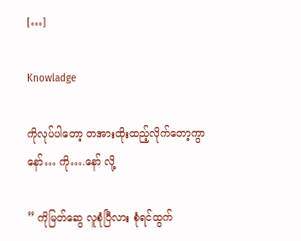[…]

Knowladge

ကိုလုပ်ပါတော့ တအားထိုးထည့်လိုက်တော့ကွာ နော်… ကို….နော် လို့

” ကိုမြတ်ဆွေ လူစုံပြီလား စုံရင်ထွက်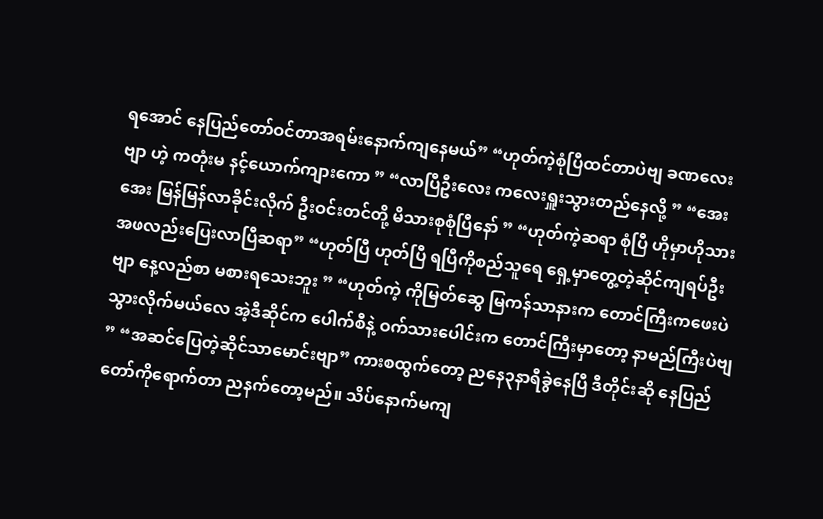ရအောင် နေပြည်တော်ဝင်တာအရမ်းနောက်ကျနေမယ်” “ဟုတ်ကဲ့စုံပြီထင်တာပဲဗျ ခဏလေးဗျာ ဟဲ့ ကတုံးမ နင့်ယောက်ကျားကော ” “လာပြီဦးလေး ကလေးရှူးသွားတည်နေလို့ ” “အေးအေး မြန်မြန်လာခိုင်းလိုက် ဦးဝင်းတင်တို့ မိသားစုစုံပြီနော် ” “ဟုတ်ကဲ့ဆရာ စုံပြီ ဟိုမှာဟိုသားအဖလည်းပြေးလာပြီဆရာ” “ဟုတ်ပြီ ဟုတ်ပြီ ရပြီကိုစည်သူရေ ရှေ့မှာတွေ့တဲ့ဆိုင်ကျရပ်ဦးဗျာ နေ့လည်စာ မစားရသေးဘူး ” “ဟုတ်ကဲ့ ကိုမြတ်ဆွေ မြကန်သာနားက တောင်ကြီးကဖေးပဲသွားလိုက်မယ်လေ အဲ့ဒီဆိုင်က ပေါက်စီနဲ့ ဝက်သားပေါင်းက တောင်ကြီးမှာတော့ နာမည်ကြီးပဲဗျ ” “အဆင်ပြေတဲ့ဆိုင်သာမောင်းဗျာ” ကားစထွက်တော့ ညနေ၃နာရီခွဲနေပြီ ဒီတိုင်းဆို နေပြည်တော်ကိုရောက်တာ ညနက်တော့မည်။ သိပ်နောက်မကျ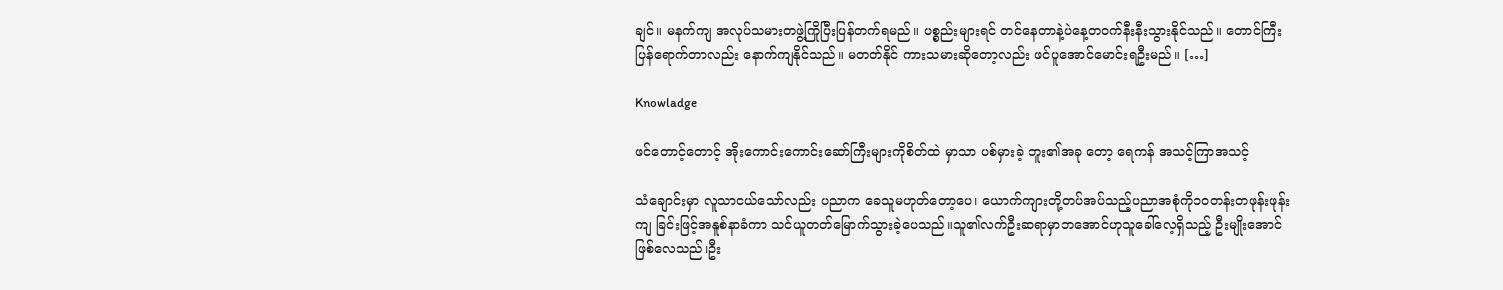ချင်။ မနက်ကျ အလုပ်သမားတဖွဲ့ကြိုပြီးပြန်တက်ရမည်။ ပစ္စည်းများရင် တင်နေတာနဲ့ပဲနေ့တဝက်နီးနီးသွားနိုင်သည်။ တောင်ကြီးပြန်ရောက်တာလည်း နောက်ကျနိုင်သည်။ မတတ်နိုင် ကားသမားဆိုတော့လည်း ဖင်ပူအောင်မောင်းရဦးမည်။ […]

Knowladge

ဖင်တောင့်တောင့် အိုးကောင်းကောင်းဆော်ကြီးများကိုစိတ်ထဲ မှာသာ ပစ်မှားခဲ့ ဘူး၏အခု တော့ ရေကန် အသင့်ကြာအသင့်

သံချောင်းမှာ လူသာငယ်သော်လည်း ပညာက ခေသူမဟုတ်တော့ပေ၊ ယောက်ကျားတို့တပ်အပ်သည့်ပညာအစုံကို၁၀တန်းတဖုန်းဖုန်းကျ ခြင်းဖြင့်အနူစ်နာခံကာ သင်ယူတတ်မြောက်သွားခဲ့ပေသည်။သူ၏လက်ဦးဆရာမှာဘအောင်ဟုသူခေါ်လေ့ရှိသည့် ဦးမျိုးအောင်ဖြစ်လေသည်၊ဦး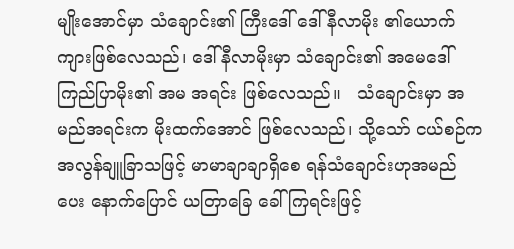မျိုးအောင်မှာ သံချောင်း၏ ကြီးဒေါ် ဒေါ်နီလာမိုး ၏ယောက်ကျားဖြစ်လေသည်၊ ဒေါ်နီလာမိုးမှာ သံချောင်း၏ အမေဒေါ်ကြည်ပြာမိုး၏ အမ အရင်း ဖြစ်လေသည်။   သံချောင်းမှာ အမည်အရင်းက မိုးထက်အောင် ဖြစ်လေသည်၊ သို့သော် ငယ်စဉ်က အလွန်ချူခြာသဖြင့် မာမာချာချာရှိစေ ရန်သံချောင်းဟုအမည်ပေး နောက်ပြောင် ယတြာခြေ ခေါ်ကြရင်းဖြင့်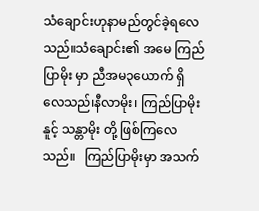သံချောင်းဟုနာမည်တွင်ခဲ့ရလေသည်။သံချောင်း၏ အမေ ကြည်ပြာမိုး မှာ ညီအမ၃ယောက် ရှိလေသည်၊နီလာမိုး၊ ကြည်ပြာမိုး နူင့် သန္တာမိုး တို့ ဖြစ်ကြလေသည်။   ကြည်ပြာမိုးမှာ အသက်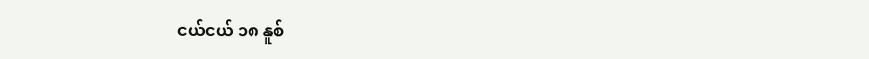ငယ်ငယ် ၁၈ နူစ်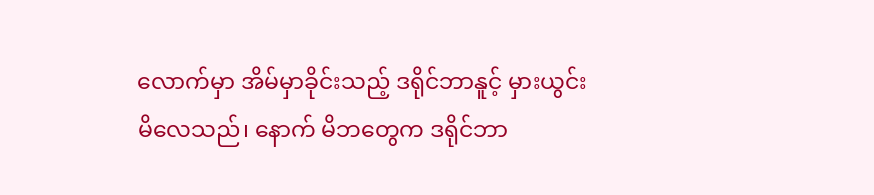လောက်မှာ အိမ်မှာခိုင်းသည့် ဒရိုင်ဘာနူင့် မှားယွင်း မိလေသည်၊ နောက် မိဘတွေက ဒရိုင်ဘာ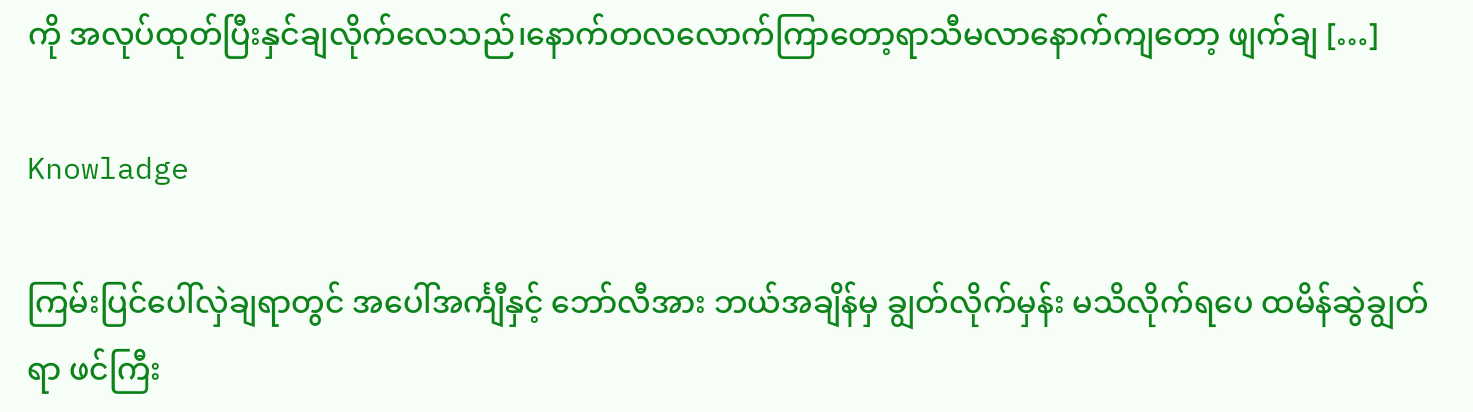ကို အလုပ်ထုတ်ပြီးနှင်ချလိုက်လေသည်၊နောက်တလလောက်ကြာတော့ရာသီမလာနောက်ကျတော့ ဖျက်ချ […]

Knowladge

ကြမ်းပြင်ပေါ်လှဲချရာတွင် အပေါ်အင်္ကျီနှင့် ဘော်လီအား ဘယ်အချိန်မှ ချွတ်လိုက်မှန်း မသိလိုက်ရပေ ထမိန်ဆွဲချွတ်ရာ ဖင်ကြီး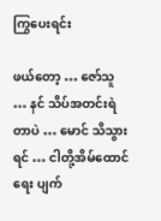ကြွပေးရင်း

ဖယ်တော့ … ဇော်သူ … နင် သိပ်အတင်းရဲတာပဲ … မောင် သိသွားရင် … ငါတို့အိမ်ထောင်ရေး ပျက်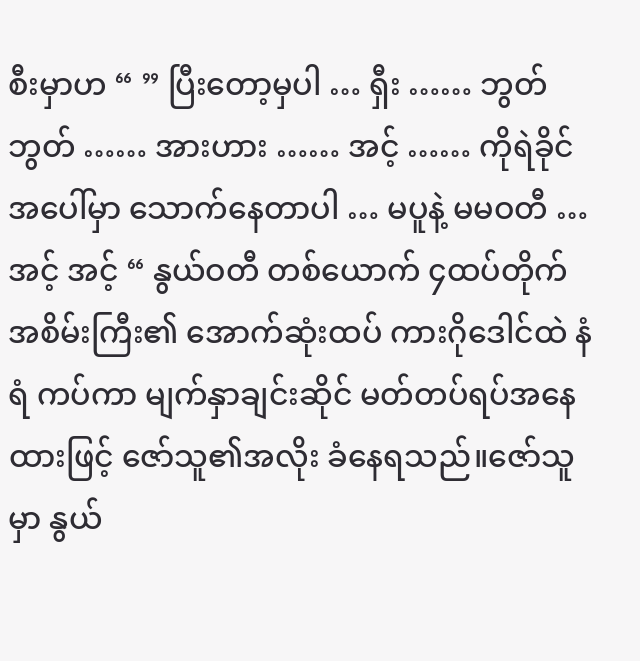စီးမှာဟ “ ” ပြီးတော့မှပါ … ရှီး …… ဘွတ်ဘွတ် …… အားဟား …… အင့် …… ကိုရဲခိုင် အပေါ်မှာ သောက်နေတာပါ … မပူနဲ့ မမဝတီ … အင့် အင့် “ နွယ်ဝတီ တစ်ယောက် ၄ထပ်တိုက် အစိမ်းကြီး၏ အောက်ဆုံးထပ် ကားဂိုဒေါင်ထဲ နံရံ ကပ်ကာ မျက်နှာချင်းဆိုင် မတ်တပ်ရပ်အနေထားဖြင့် ဇော်သူ၏အလိုး ခံနေရသည်။ဇော်သူမှာ နွယ်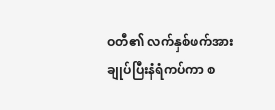ဝတီ၏ လက်နှစ်ဖက်အား ချုပ်ပြီးနံရံကပ်ကာ စ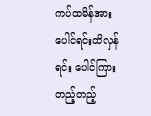ကပ်ထမိန်အား ပေါင်ရင်းထိလှန်ရင်း ပေါင်ကြားတည့်တည့်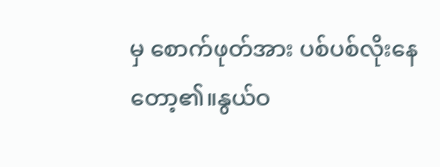မှ စောက်ဖုတ်အား ပစ်ပစ်လိုးနေတော့၏။နွယ်ဝ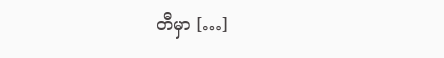တီမှာ […]